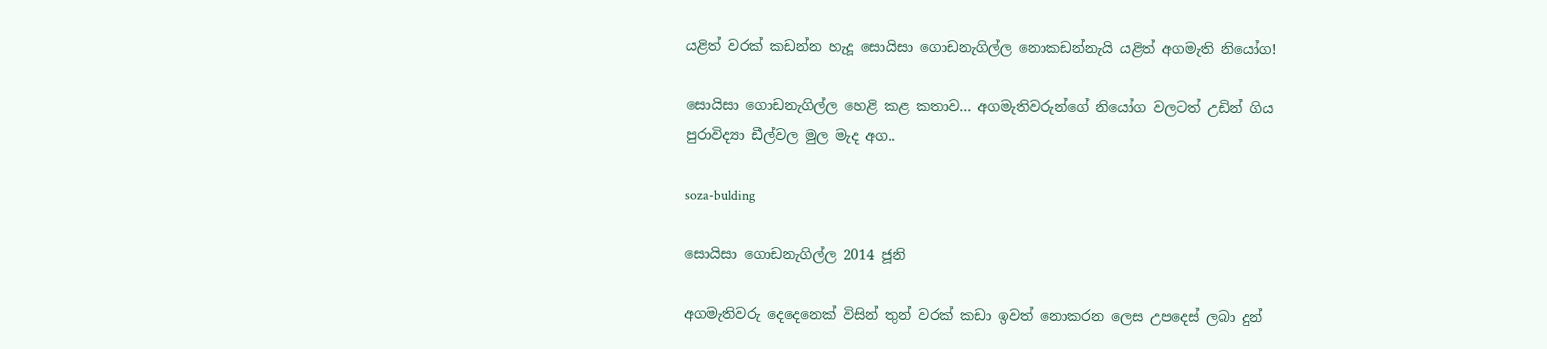යළිත් වරක් කඩන්න හැදූ සොයිසා ගොඩනැගිල්ල නොකඩන්නැයි යළිත් අගමැති නියෝග!

සොයිසා ගොඩනැගිල්ල හෙළි කළ කතාව... අගමැතිවරුන්ගේ නියෝග වලටත් උඩින් ගිය පුරාවිද්‍යා ඩීල්වල මුල මැද අග..

soza-bulding

සොයිසා ගොඩනැගිල්ල 2014 ජූනි

අගමැතිවරු දෙදෙනෙක් විසින් තුන් වරක් කඩා ඉවත් නොකරන ලෙස උපදෙස් ලබා දුන්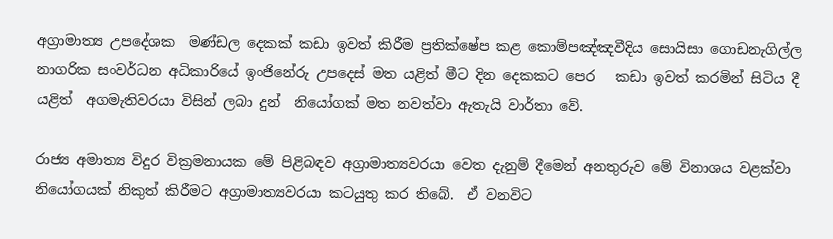අග්‍රාමාත්‍ය උපදේශක  මණ්ඩල දෙකක් කඩා ඉවත් කිරීම ප්‍රතික්ෂේප කළ කොම්පඤ්ඤවීදිය සොයිසා ගොඩනැගිල්ල නාගරික සංවර්ධන අධිකාරියේ ඉංජිනේරු උපදෙස් මත යළිත් මීට දින දෙකකට පෙර   කඩා ඉවත් කරමින් සිටිය දී  යළිත්  අගමැතිවරයා විසින් ලබා දුන්  නියෝගක් මත නවත්වා ඇතැයි වාර්තා වේ.

රාජ්‍ය අමාත්‍ය විදුර වික්‍රමනායක මේ පිළිබඳව අග්‍රාමාත්‍යවරයා වෙත දැනුම් දීමෙන් අනතුරුව මේ විනාශය වළක්වා නියෝගයක් නිකුත් කිරීමට අග්‍රාමාත්‍යවරයා කටයුතු කර තිබේ.  ඒ වනවිට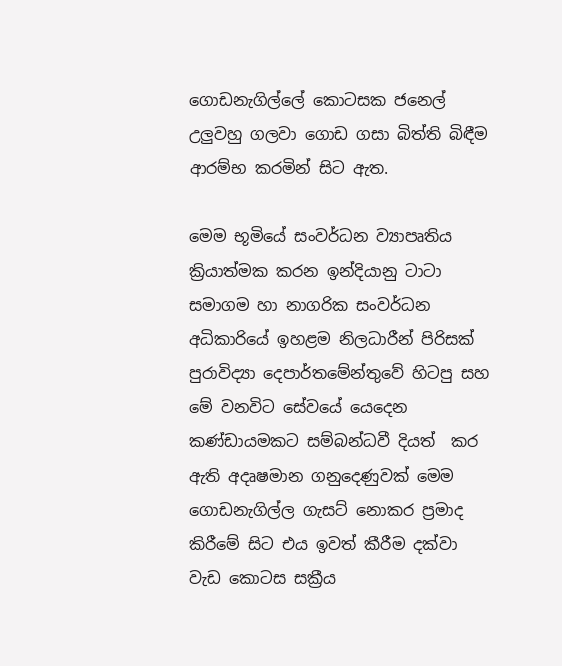ගොඩනැගිල්ලේ කොටසක ජනෙල් උලුවහු ගලවා ගොඩ ගසා බිත්ති බිඳීම ආරම්භ කරමින් සිට ඇත.

මෙම භූමියේ සංවර්ධන ව්‍යාපෘතිය ක්‍රියාත්මක කරන ඉන්දියානු ටාටා සමාගම හා නාගරික සංවර්ධන අධිකාරියේ ඉහළම නිලධාරීන් පිරිසක් පුරාවිද්‍යා දෙපාර්තමේන්තුවේ හිටපු සහ මේ වනවිට සේවයේ යෙදෙන කණ්ඩායමකට සම්බන්ධවී දියත්  කර ඇති අදෘෂමාන ගනුදෙණුවක් මෙම ගොඩනැගිල්ල ගැසට් නොකර ප්‍රමාද කිරීමේ සිට එය ඉවත් කීරීම දක්වා වැඩ කොටස සක්‍රීය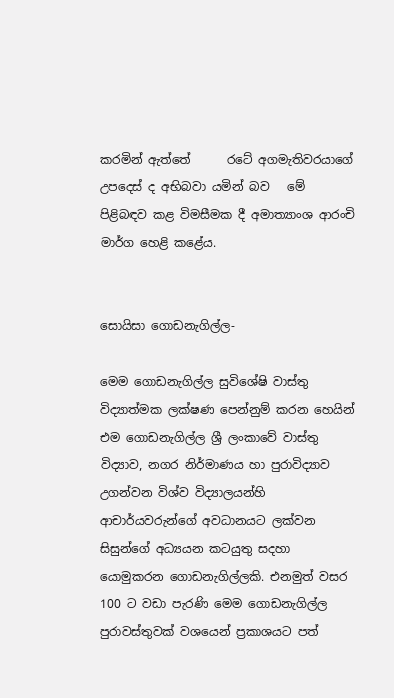කරමින් ඇත්තේ      රටේ අගමැතිවරයාගේ උපදෙස් ද අභිබවා යමින් බව   මේ පිළිබඳව කළ විමසීමක දී අමාත්‍යාංශ ආරංචි මාර්ග හෙළි කළේය.


සොයිසා ගොඩනැගිල්ල-

මෙම ගොඩනැගිල්ල සුවිශේෂි වාස්තු විද්‍යාත්මක ලක්ෂණ පෙන්නුම් කරන හෙයින් එම ගොඩනැගිල්ල ශ්‍රී ලංකාවේ වාස්තු විද්‍යාව, නගර නිර්මාණය හා පුරාවිද්‍යාව උගන්වන විශ්ව විද්‍යාලයන්හි ආචාර්යවරුන්ගේ අවධානයට ලක්වන සිසුන්ගේ අධ්‍යයන කටයුතු සදහා යොමුකරන ගොඩනැගිල්ලකි. එනමුත් වසර 100 ට වඩා පැරණි මෙම ගොඩනැගිල්ල පුරාවස්තුවක් වශයෙන් ප්‍ර‍කාශයට පත්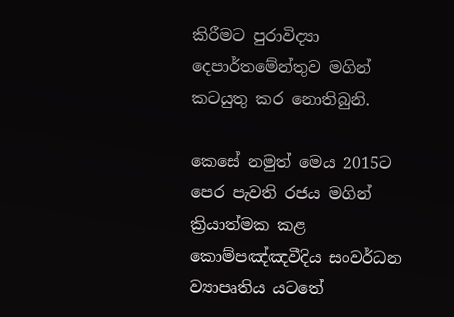කිරීමට පුරාවිද්‍යා දෙපාර්තමේන්තුව මගින් කටයුතු කර නොතිබුනි.

කෙසේ නමුත් මෙය 2015ට පෙර පැවති රජය මගින් ක්‍රියාත්මක කළ කොම්පඤ්ඤවීදිය සංවර්ධන ව්‍යාපෘතිය යටතේ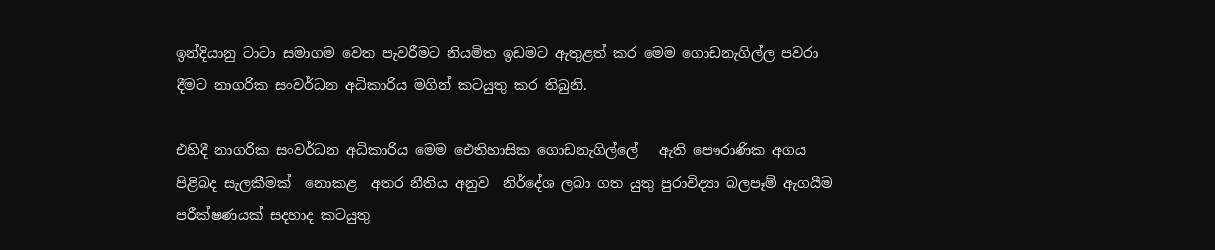ඉන්දියානු ටාටා සමාගම වෙත පැවරීමට නියමිත ඉඩමට ඇතුළත් කර මෙම ගොඩනැගිල්ල පවරා දීමට නාගරික සංවර්ධන අධිකාරිය මගින් කටයුතු කර තිබුනි.

එහිදී නාගරික සංවර්ධන අධිකාරිය මෙම ඓතිහාසික ගොඩනැගිල්ලේ   ඇති පෞරාණික අගය පිළිබද සැලකීමක්  නොකළ  අතර නීතිය අනුව  නිර්දේශ ලබා ගත යුතු පුරාවිද්‍යා බලපෑම් ඇගයීම පරීක්ෂණයක් සදහාද කටයුතු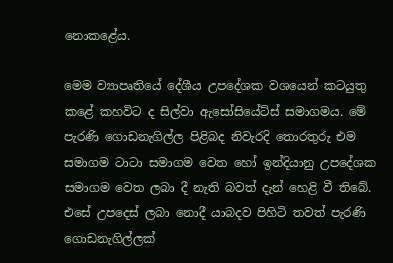නොකළේය.

මෙම ව්‍යාපෘතියේ දේශීය උපදේශක වශයෙන් කටයුතු කළේ කහවිට ද සිල්වා ඇසෝසියේට්ස් සමාගමය. මේ පැරණි ගොඩනැගිල්ල පිළිබද නිවැරදි තොරතුරු එම සමාගම ටාටා සමාගම වෙත හෝ ඉන්දියානු උපදේශක සමාගම වෙත ලබා දී නැති බවත් දැන් හෙළි වී තිබේ. එසේ උපදෙස් ලබා නොදී යාබදව පිහිටි තවත් පැරණි ගොඩනැගිල්ලක්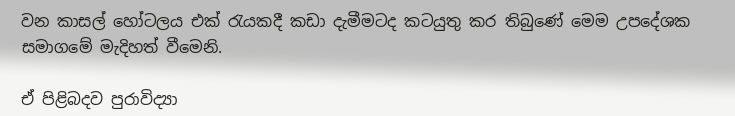වන කාසල් හෝටලය එක් රැයකදී කඩා දැමීමටද කටයුතු කර තිබුණේ මෙම උපදේශක සමාගමේ මැදිහත් වීමෙනි.

ඒ පිළිබදව පුරාවිද්‍යා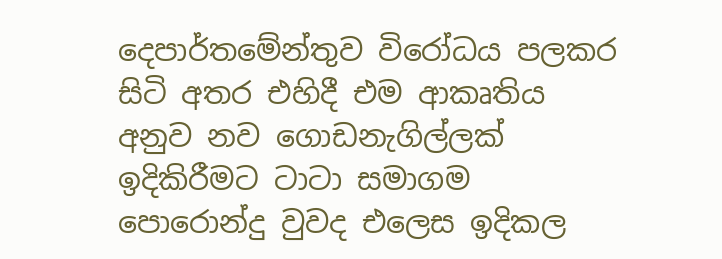දෙපාර්තමේන්තුව විරෝධය පලකර සිටි අතර එහිදී එම ආකෘතිය අනුව නව ගොඩනැගිල්ලක් ඉදිකිරීමට ටාටා සමාගම පොරොන්දු වුවද එලෙස ඉදිකල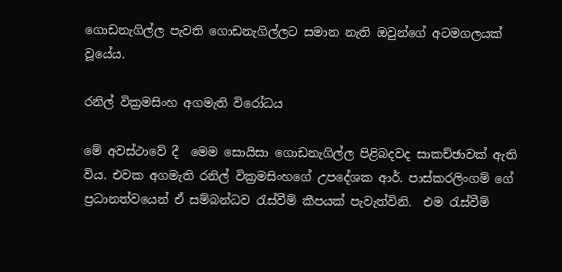ගොඩනැගිල්ල පැවති ගොඩනැගිල්ලට සමාන නැති ඔවුන්ගේ අටමගලයක් වූයේය.

රනිල් වික්‍රමසිංහ අගමැති විරෝධය

මේ අවස්ථාවේ දී  මෙම සොයිසා ගොඩනැගිල්ල පිළිබදවද සාකච්ඡාවක් ඇති විය. එවක අගමැති රනිල් වික්‍ර‍මසිංහගේ උපදේශක ආර්. පාස්කරලිංගම් ගේ ප්‍ර‍ධානත්වයෙන් ඒ සම්බන්ධව රැස්වීම් කීපයක් පැවැත්විනි.  එම රැස්වීම්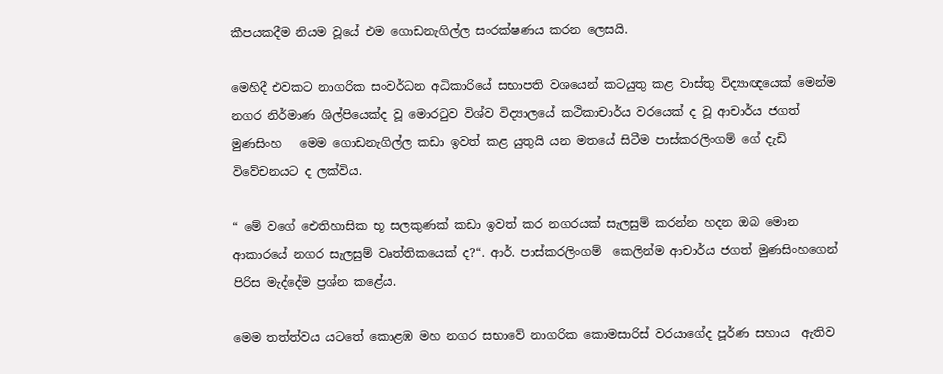කීපයකදීම නියම වූයේ එම ගොඩනැගිල්ල සංරක්ෂණය කරන ලෙසයි.

මෙහිදී එවකට නාගරික සංවර්ධන අධිකාරියේ සභාපති වශයෙන් කටයුතු කළ වාස්තු විද්‍යාඥයෙක් මෙන්ම නගර නිර්මාණ ශිල්පියෙක්ද වූ මොරටුව විශ්ව විද්‍යාලයේ කථිකාචාර්ය වරයෙක් ද වූ ආචාර්ය ජගත් මුණසිංහ   මෙම ගොඩනැගිල්ල කඩා ඉවත් කළ යුතුයි යන මතයේ සිටීම පාස්කරලිංගම් ගේ දැඩි විවේචනයට ද ලක්විය.

“ මේ වගේ ඓතිහාසික භූ සලකුණක් කඩා ඉවත් කර නගරයක් සැලසුම් කරන්න හදන ඔබ මොන ආකාරයේ නගර සැලසුම් වෘත්තිකයෙක් ද?“. ආර්. පාස්කරලිංගම්  කෙලින්ම ආචාර්ය ජගත් මුණසිංහගෙන් පිරිස මැද්දේම ප්‍රශ්න කළේය.

මෙම තත්ත්වය යටතේ කොළඹ මහ නගර සභාවේ නාගරික කොමසාරිස් වරයාගේද පූර්ණ සහාය  ඇතිව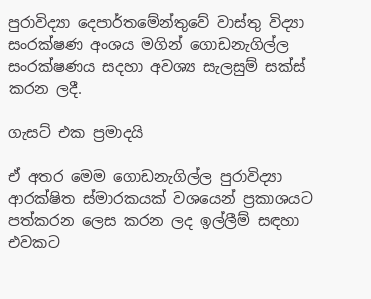පුරාවිද්‍යා දෙපාර්තමේන්තුවේ වාස්තු විද්‍යා සංරක්ෂණ අංශය මගින් ගොඩනැගිල්ල සංරක්ෂණය සදහා අවශ්‍ය සැලසුම් සක්ස් කරන ලදී.

ගැසට් එක ප්‍රමාදයි

ඒ අතර මෙම ගොඩනැගිල්ල පුරාවිද්‍යා ආරක්ෂිත ස්මාරකයක් වශයෙන් ප්‍ර‍කාශයට පත්කරන ලෙස කරන ලද ඉල්ලීම් සඳහා එවකට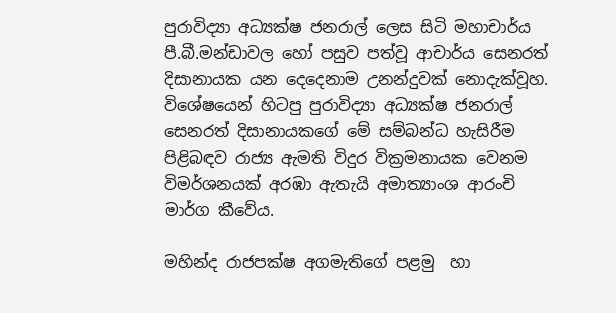පුරාවිද්‍යා අධ්‍යක්ෂ ජනරාල් ලෙස සිටි මහාචාර්ය පී.බී.මන්ඩාවල හෝ පසුව පත්වූ ආචාර්ය සෙනරත් දිසානායක යන දෙදෙනාම උනන්දුවක් නොදැක්වූහ. විශේෂයෙන් හිටපු පුරාවිද්‍යා අධ්‍යක්ෂ ජනරාල් සෙනරත් දිසානායකගේ මේ සම්බන්ධ හැසිරීම පිළිබඳව රාජ්‍ය ඇමති විදුර වික්‍රමනායක වෙනම විමර්ශනයක් අරඹා ඇතැයි අමාත්‍යාංශ ආරංචි මාර්ග කීවේය.

මහින්ද රාජපක්ෂ අගමැතිගේ පළමු  හා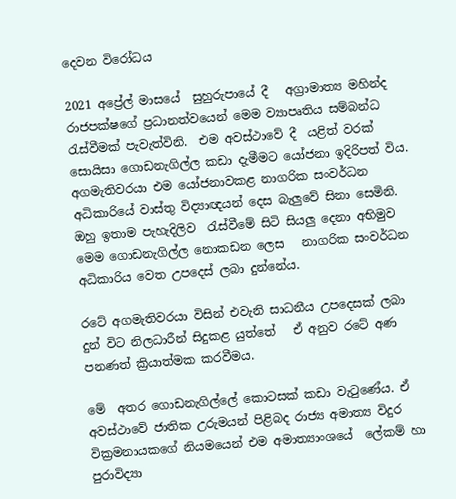දෙවන විරෝධය

2021 අප්‍රේල් මාසයේ  සුහුරුපායේ දී   අග්‍රාමාත්‍ය මහින්ද රාජපක්ෂගේ ප්‍රධානත්වයෙන් මෙම ව්‍යාපෘතිය සම්බන්ධ රැස්වීමක් පැවැත්විනි.  එම අවස්ථාවේ දී  යළිත් වරක් සොයිසා ගොඩනැගිල්ල කඩා දැමීමට යෝජනා ඉදිරිපත් විය.  අගමැතිවරයා එම යෝජනාවකළ නාගරික සංවර්ධන අධිකාරියේ වාස්තු විද්‍යාඥයන් දෙස බැලුවේ සිනා සෙමිනි. ඔහු ඉතාම පැහැදිලිව  රැස්වීමේ සිටි සියලු දෙනා අභිමුව   මෙම ගොඩනැගිල්ල නොකඩන ලෙස   නාගරික සංවර්ධන අධිකාරිය වෙත උපදෙස් ලබා දුන්නේය.

රටේ අගමැතිවරයා විසින් එවැනි සාධනීය උපදෙසක් ලබා දුන් විට නිලධාරීන් සිදුකළ යුත්තේ   ඒ අනුව රටේ අණ පනණත් ක්‍රියාත්මක කරවීමය.

මේ  අතර ගොඩනැගිල්ලේ කොටසක් කඩා වැටුණේය. ඒ අවස්ථාවේ ජාතික උරුමයන් පිළිබද රාජ්‍ය අමාත්‍ය විදුර වික්‍ර‍මනායකගේ නියමයෙන් එම අමාත්‍යාංශයේ  ලේකම් හා පුරාවිද්‍යා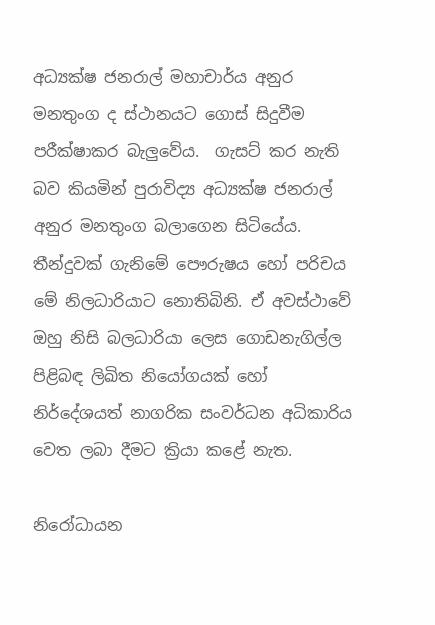අධ්‍යක්ෂ ජනරාල් මහාචාර්ය අනුර මනතුංග ද ස්ථානයට ගොස් සිදුවීම පරීක්ෂාකර බැලුවේය.  ගැසට් කර නැති බව කියමින් පුරාවිද්‍ය අධ්‍යක්ෂ ජනරාල් අනුර මනතුංග බලාගෙන සිටියේය. තීන්දුවක් ගැනිමේ පෞරුෂය හෝ පරිචය මේ නිලධාරියාට නොතිබිනි. ඒ අවස්ථාවේ ඔහු නිසි බලධාරියා ලෙස ගොඩනැගිල්ල පිළිබඳ ලිඛිත නියෝගයක් හෝ නිර්දේශයත් නාගරික සංවර්ධන අධිකාරිය වෙත ලබා දීමට ක්‍රියා කළේ නැත.

නිරෝධායන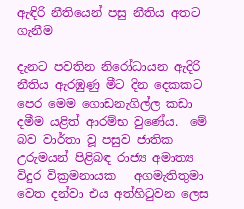ඇඳිරි නීතියෙන් පසු නීතිය අතට ගැනීම

දැනට පවතින නිරෝධායන ඇදිරි නීතිය ඇරඹුණු මීට දින දෙකකට පෙර මෙම ගොඩනැගිල්ල කඩා දමීම යළිත් ආරම්භ වුණේය.  මේ බව වාර්තා වූ පසුව ජාතික උරුමයන් පිළිබඳ රාජ්‍ය අමාත්‍ය විදුර වික්‍ර‍මනායක   අගමැතිතුමා වෙත දන්වා එය අත්හිටුවන ලෙස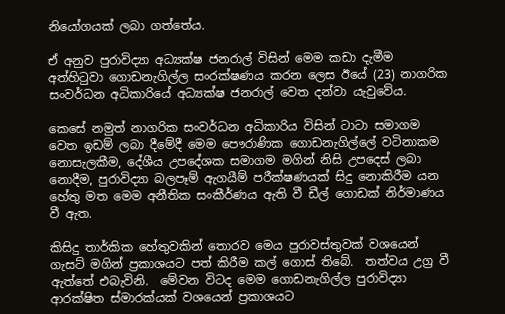නියෝගයක් ලබා ගත්තේය.

ඒ අනුව පුරාවිද්‍යා අධ්‍යක්ෂ ජනරාල් විසින් මෙම කඩා දැමීම අත්හිටුවා ගොඩනැගිල්ල සංරක්ෂණය කරන ලෙස ඊයේ (23) නාගරික සංවර්ධන අධිකාරියේ අධ්‍යක්ෂ ජනරාල් වෙත දන්වා යැවුවේය.

කෙසේ නමුත් නාගරික සංවර්ධන අධිකාරිය විසින් ටාටා සමාගම වෙත ඉඩම් ලබා දීමේදී මෙම පෞරාණික ගොඩනැගිල්ලේ වටිනාකම නොසැලකීම, දේශීය උපදේශක සමාගම මගින් නිසි උපදෙස් ලබා නොදීම, පුරාවිද්‍යා බලපෑම් ඇගයීම් පරීක්ෂණයක් සිදු නොකිරීම යන හේතු මත මෙම අනීතික සංකීර්ණය ඇති වී ඩීල් ගොඩක් නිර්මාණය වී ඇත.

කිසිදු තාර්කික හේතුවකින් තොරව මෙය පුරාවස්තුවක් වශයෙන්  ගැසට් මගින් ප්‍ර‍කාශයට පත් කිරීම කල් ගොස් තිබේ.  තත්වය උග්‍ර වී ඇත්තේ එබැවිනි.  මේවන විටද මෙම ගොඩනැගිල්ල පුරාවිද්‍යා ආරක්ෂිත ස්මාරක්යක් වශයෙන් ප්‍රකාශයට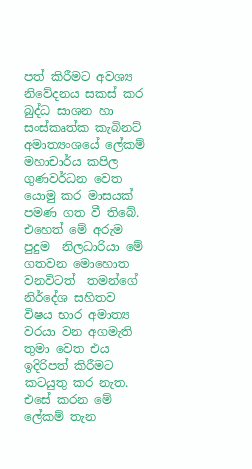පත් කිරීමට අවශ්‍ය නිවේදනය සකස් කර බුද්ධ සාශන හා සංස්කෘත්ක කැබිනට් අමාත්‍යංශයේ ලේකම් මහාචාර්ය කපිල ගුණවර්ධන වෙත යොමු කර මාසය‍ක් පමණ ගත වී තිබේ. එහෙත් මේ අරුම පුදුම  නිලධාරියා මේ ගතවන මොහොත වනවිටත්  තමන්ගේ නිර්දේශ සහිතව විෂය භාර අමාත්‍ය වරයා වන අගමැති තුමා වෙත එය ඉදිරිපත් කිරීමට කටයුතු කර නැත. එසේ කරන මේ ලේකම් තැන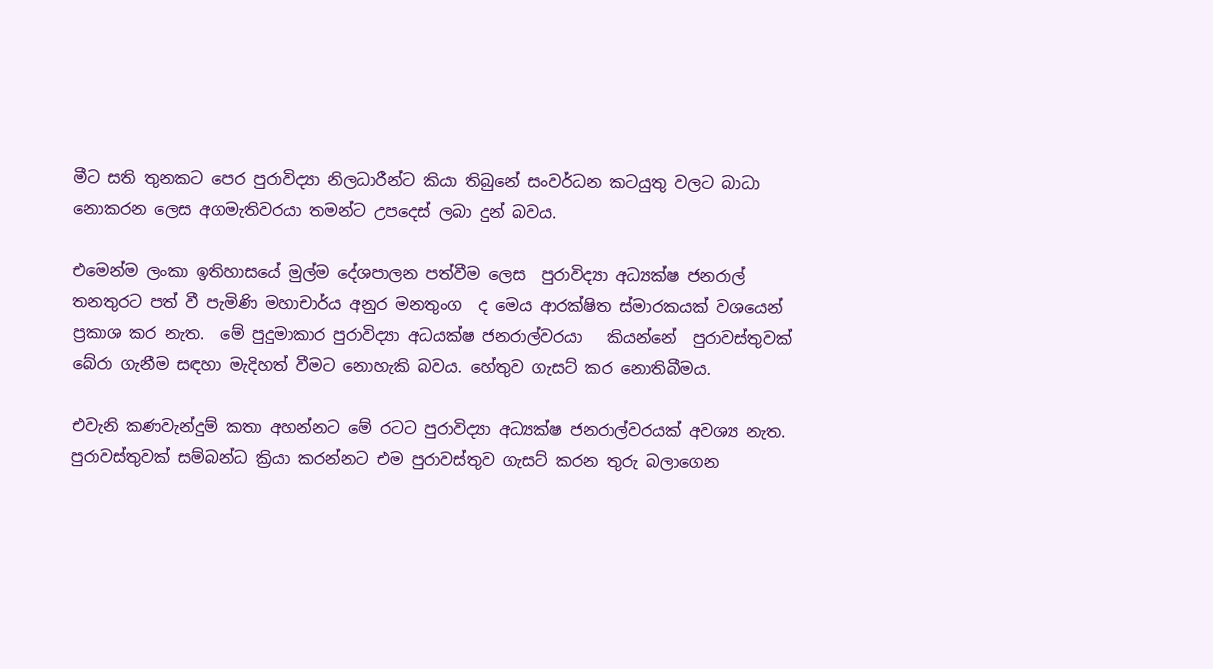මීට සති තුනකට පෙර පුරාවිද්‍යා නිලධාරීන්ට කියා තිබුනේ සංවර්ධන කටයුතු වලට බාධා නොකරන ලෙස අගමැතිවරයා තමන්ට උපදෙස් ලබා දුන් බවය.

එමෙන්ම ලංකා ඉතිහාසයේ මුල්ම දේශපාලන පත්වීම ලෙස  පුරාවිද්‍යා අධ්‍යක්ෂ ජනරාල් තනතුරට පත් වී පැමිණි මහාචාර්ය අනුර මනතුංග  ද මෙය ආරක්ෂිත ස්මාරකයක් වශයෙන් ප්‍ර‍කාශ කර නැත.  මේ පුදුමාකාර පුරාවිද්‍යා අධයක්ෂ ජනරාල්වරයා   කියන්නේ  පුරාවස්තුවක් බේරා ගැනීම සඳහා මැදිහත් වීමට නොහැකි බවය. හේතුව ගැසට් කර නොතිබීමය.

එවැනි කණවැන්දුම් කතා අහන්නට මේ රටට පුරාවිද්‍යා අධ්‍යක්ෂ ජනරාල්වරයක් අවශ්‍ය නැත. පුරාවස්තුවක් සම්බන්ධ ක්‍රියා කරන්නට එම පුරාවස්තුව ගැසට් කරන තුරු බලාගෙන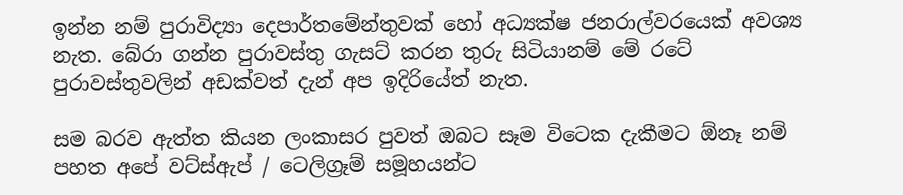ඉන්න නම් පුරාවිද්‍යා දෙපාර්තමේන්තුවක් හෝ අධ්‍යක්ෂ ජනරාල්වරයෙක් අවශ්‍ය නැත. බේරා ගන්න පුරාවස්තු ගැසට් කරන තුරු සිටියානම් මේ රටේ පුරාවස්තුවලින් අඩක්වත් දැන් අප ඉදිරියේත් නැත.

සම බරව ඇත්ත කියන ලංකාසර පුවත් ඔබට සෑම විටෙක දැකීමට ඕනෑ නම් පහත අපේ වට්ස්ඇප් / ටෙලිග්‍රෑම් සමූහයන්ට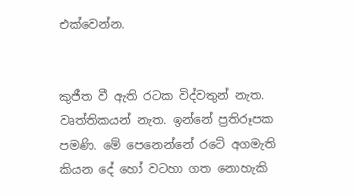එක්වෙන්න.


කුජීත වී ඇති රටක විද්වතුන් නැත. වෘත්තිකයන් නැත. ඉන්නේ ප්‍රතිරූපක පමණි. මේ පෙනෙන්නේ රටේ අගමැති කියන දේ හෝ වටහා ගත නොහැකි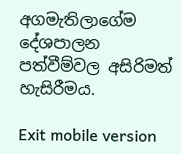අගමැතිලාගේම දේශපාලන පත්වීම්වල අසිරිමත් හැසිරීමය.

Exit mobile version